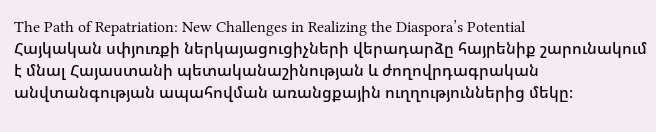The Path of Repatriation: New Challenges in Realizing the Diaspora’s Potential
Հայկական սփյուռքի ներկայացուցիչների վերադարձը հայրենիք շարունակում է մնալ Հայաստանի պետականաշինության և ժողովրդագրական անվտանգության ապահովման առանցքային ուղղություններից մեկը։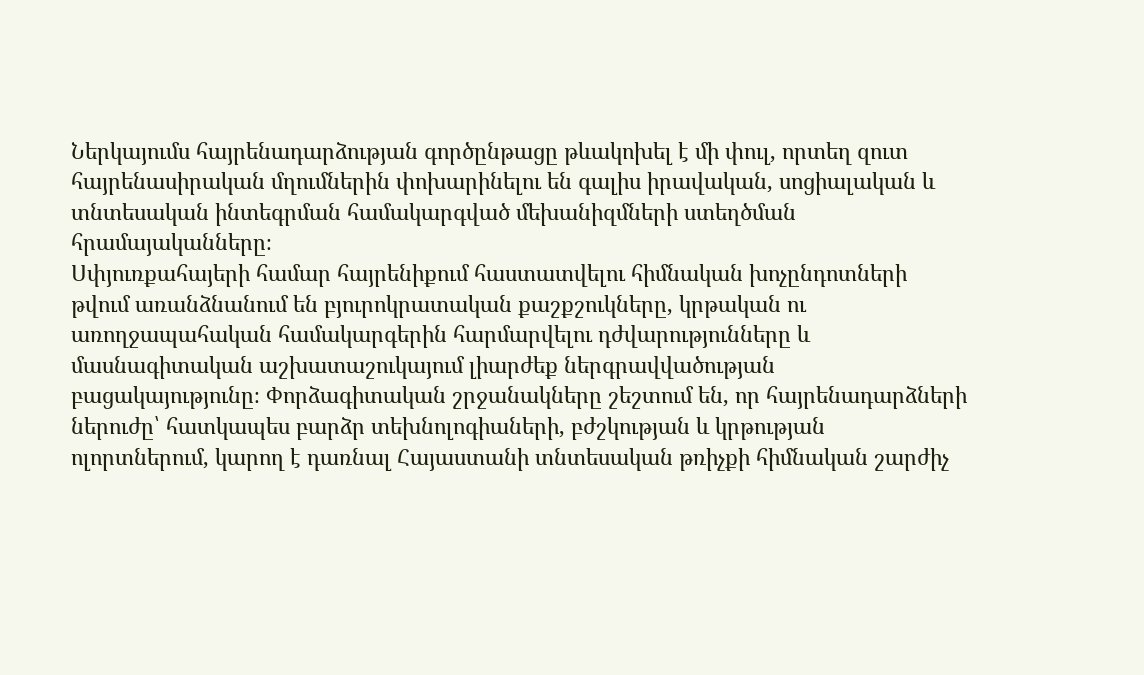Ներկայումս հայրենադարձության գործընթացը թևակոխել է մի փուլ, որտեղ զուտ հայրենասիրական մղումներին փոխարինելու են գալիս իրավական, սոցիալական և տնտեսական ինտեգրման համակարգված մեխանիզմների ստեղծման հրամայականները։
Սփյուռքահայերի համար հայրենիքում հաստատվելու հիմնական խոչընդոտների թվում առանձնանում են բյուրոկրատական քաշքշուկները, կրթական ու առողջապահական համակարգերին հարմարվելու դժվարությունները և մասնագիտական աշխատաշուկայում լիարժեք ներգրավվածության բացակայությունը։ Փորձագիտական շրջանակները շեշտում են, որ հայրենադարձների ներուժը՝ հատկապես բարձր տեխնոլոգիաների, բժշկության և կրթության ոլորտներում, կարող է դառնալ Հայաստանի տնտեսական թռիչքի հիմնական շարժիչ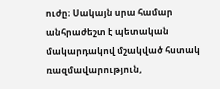ուժը։ Սակայն սրա համար անհրաժեշտ է պետական մակարդակով մշակված հստակ ռազմավարություն,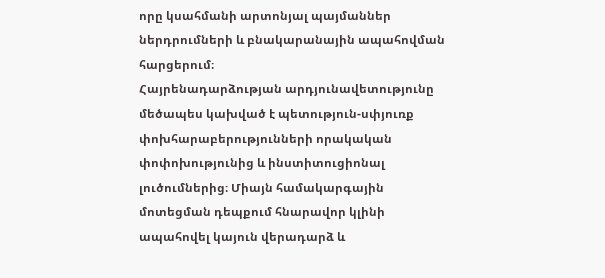որը կսահմանի արտոնյալ պայմաններ ներդրումների և բնակարանային ապահովման հարցերում։
Հայրենադարձության արդյունավետությունը մեծապես կախված է պետություն-սփյուռք փոխհարաբերությունների որակական փոփոխությունից և ինստիտուցիոնալ լուծումներից։ Միայն համակարգային մոտեցման դեպքում հնարավոր կլինի ապահովել կայուն վերադարձ և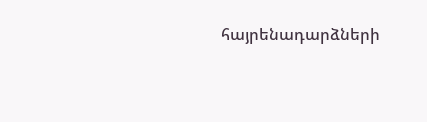հայրենադարձների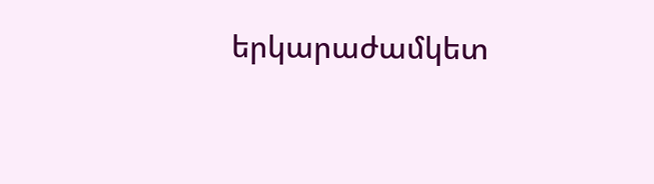երկարաժամկետ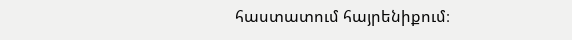հաստատում հայրենիքում։